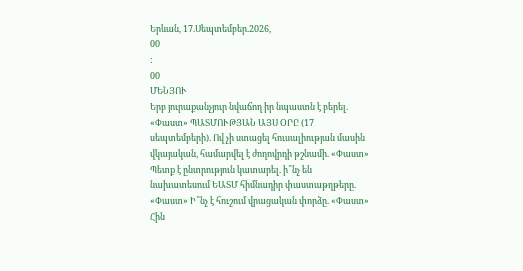Երևան, 17.Սեպտեմբեր.2026,
00
:
00
ՄԵՆՅՈՒ
Երբ յուրաքանչյուր նվաճող իր նպաստն է բերել. «Փաստ» ՊԱՏՄՈՒԹՅԱՆ ԱՅՍ ՕՐԸ (17 սեպտեմբերի). Ով չի ստացել հուսալիության մասին վկայական, համարվել է ժողովրդի թշնամի. «Փաստ» Պետք է ընտրություն կատարել. ի՞նչ են նախատեսում ԵԱՏՄ հիմնադիր փաստաթղթերը. «Փաստ» Ի՞նչ է հուշում վրացական փորձը. «Փաստ» Հին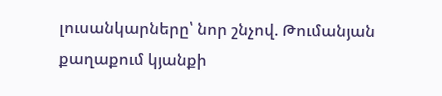լուսանկարները՝ նոր շնչով. Թումանյան քաղաքում կյանքի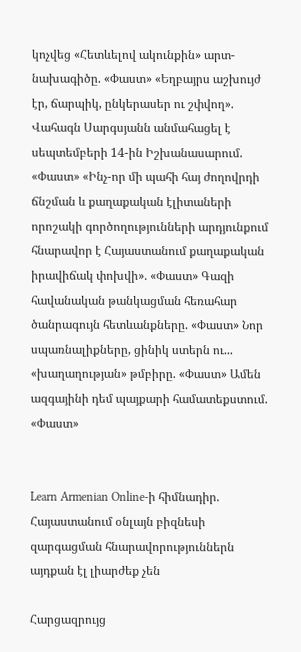կոչվեց «Հետևելով ակունքին» արտ-նախագիծը. «Փաստ» «Եղբայրս աշխույժ էր, ճարպիկ, ընկերասեր ու շփվող». Վահագն Սարգսյանն անմահացել է սեպտեմբերի 14-ին Իշխանասարում. «Փաստ» «Ինչ-որ մի պահի հայ ժողովրդի ճնշման և քաղաքական էլիտաների որոշակի գործողությունների արդյունքում հնարավոր է Հայաստանում քաղաքական իրավիճակ փոխվի». «Փաստ» Գազի հավանական թանկացման հեռահար ծանրագույն հետևանքները. «Փաստ» Նոր սպառնալիքները, ցինիկ ստերն ու... «խաղաղության» թմբիրը. «Փաստ» Ամեն ազգայինի դեմ պայքարի համատեքստում. «Փաստ»


Learn Armenian Online-ի հիմնադիր. Հայաստանում օնլայն բիզնեսի զարգացման հնարավորություններն այդքան էլ լիարժեք չեն

Հարցազրույց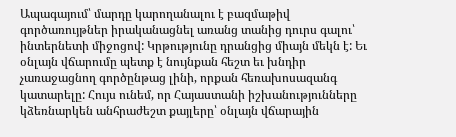Ապագայում՝ մարդը կարողանալու է բազմաթիվ գործառույթներ իրականացնել առանց տանից դուրս գալու՝ ինտերնետի միջոցով: Կրթությունը դրանցից միայն մեկն է: Եւ օնլայն վճարումը պետք է նույնքան հեշտ եւ խնդիր չառաջացնող գործընթաց լինի, որքան հեռախոսազանգ կատարելը: Հույս ունեմ, որ Հայաստանի իշխանությունները կձեռնարկեն անհրաժեշտ քայլերը՝ օնլայն վճարային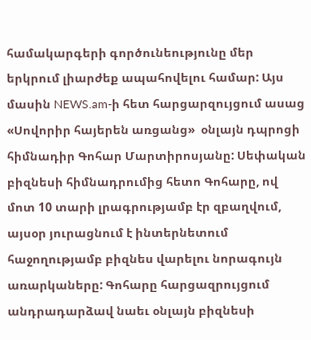համակարգերի գործունեությունը մեր երկրում լիարժեք ապահովելու համար: Այս մասին NEWS.am-ի հետ հարցարզույցում ասաց «Սովորիր հայերեն առցանց»  օնլայն դպրոցի հիմնադիր Գոհար Մարտիրոսյանը: Սեփական բիզնեսի հիմնադրումից հետո Գոհարը, ով մոտ 10 տարի լրագրությամբ էր զբաղվում, այսօր յուրացնում է ինտերնետում հաջողությամբ բիզնես վարելու նորագույն առարկաները: Գոհարը հարցազրույցում անդրադարձավ նաեւ օնլայն բիզնեսի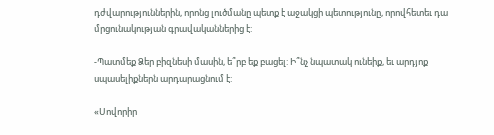դժվարություններին, որոնց լուծմանը պետք է աջակցի պետությունը, որովհետեւ դա մրցունակության գրավականներից է:

-Պատմեք Ձեր բիզնեսի մասին, ե՞րբ եք բացել: Ի՞նչ նպատակ ունեիք, եւ արդյոք սպասելիքներն արդարացնում է:

«Սովորիր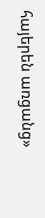հայերեն առցանց»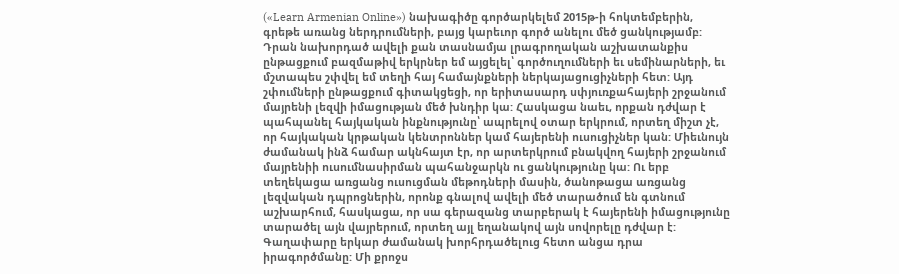(«Learn Armenian Online») նախագիծը գործարկելեմ 2015թ-ի հոկտեմբերին, գրեթե առանց ներդրումների, բայց կարեւոր գործ անելու մեծ ցանկությամբ: Դրան նախորդած ավելի քան տասնամյա լրագրողական աշխատանքիս ընթացքում բազմաթիվ երկրներ եմ այցելել՝ գործուղումների եւ սեմինարների, եւ մշտապես շփվել եմ տեղի հայ համայնքների ներկայացուցիչների հետ: Այդ շփումների ընթացքում գիտակցեցի, որ երիտասարդ սփյուռքահայերի շրջանում մայրենի լեզվի իմացության մեծ խնդիր կա: Հասկացա նաեւ, որքան դժվար է պահպանել հայկական ինքնությունը՝ ապրելով օտար երկրում, որտեղ միշտ չէ, որ հայկական կրթական կենտրոններ կամ հայերենի ուսուցիչներ կան: Միեւնույն ժամանակ ինձ համար ակնհայտ էր, որ արտերկրում բնակվող հայերի շրջանում մայրենիի ուսումնասիրման պահանջարկն ու ցանկությունը կա: Ու երբ տեղեկացա առցանց ուսուցման մեթոդների մասին, ծանոթացա առցանց լեզվական դպրոցներին, որոնք գնալով ավելի մեծ տարածում են գտնում աշխարհում, հասկացա, որ սա գերազանց տարբերակ է հայերենի իմացությունը տարածել այն վայրերում, որտեղ այլ եղանակով այն սովորելը դժվար է: Գաղափարը երկար ժամանակ խորհրդածելուց հետո անցա դրա իրագործմանը: Մի քրոջս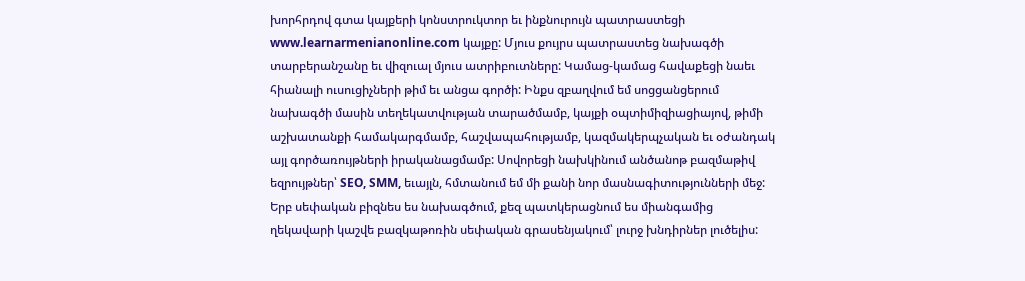խորհրդով գտա կայքերի կոնստրուկտոր եւ ինքնուրույն պատրաստեցի www.learnarmenianonline.com կայքը: Մյուս քույրս պատրաստեց նախագծի տարբերանշանը եւ վիզուալ մյուս ատրիբուտները: Կամաց-կամաց հավաքեցի նաեւ հիանալի ուսուցիչների թիմ եւ անցա գործի: Ինքս զբաղվում եմ սոցցանցերում նախագծի մասին տեղեկատվության տարածմամբ, կայքի օպտիմիզիացիայով, թիմի աշխատանքի համակարգմամբ, հաշվապահությամբ, կազմակերպչական եւ օժանդակ այլ գործառույթների իրականացմամբ: Սովորեցի նախկինում անծանոթ բազմաթիվ եզրույթներ՝ SEO, SMM, եւայլն, հմտանում եմ մի քանի նոր մասնագիտությունների մեջ: Երբ սեփական բիզնես ես նախագծում, քեզ պատկերացնում ես միանգամից ղեկավարի կաշվե բազկաթոռին սեփական գրասենյակում՝ լուրջ խնդիրներ լուծելիս: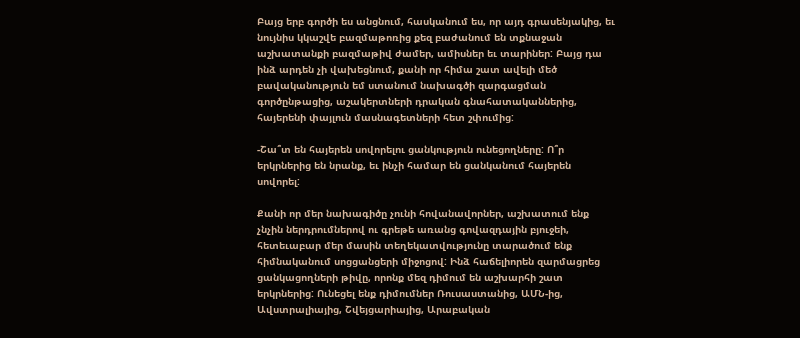Բայց երբ գործի ես անցնում, հասկանում ես, որ այդ գրասենյակից, եւ նույնիս կկաշվե բազմաթոռից քեզ բաժանում են տքնաջան աշխատանքի բազմաթիվ ժամեր, ամիսներ եւ տարիներ: Բայց դա ինձ արդեն չի վախեցնում, քանի որ հիմա շատ ավելի մեծ բավականություն եմ ստանում նախագծի զարգացման գործընթացից, աշակերտների դրական գնահատականներից, հայերենի փայլուն մասնագետների հետ շփումից:

-Շա՞տ են հայերեն սովորելու ցանկություն ունեցողները: Ո՞ր երկրներից են նրանք, եւ ինչի համար են ցանկանում հայերեն սովորել:

Քանի որ մեր նախագիծը չունի հովանավորներ, աշխատում ենք չնչին ներդրումներով ու գրեթե առանց գովազդային բյուջեի, հետեւաբար մեր մասին տեղեկատվությունը տարածում ենք հիմնականում սոցցանցերի միջոցով: Ինձ հաճելիորեն զարմացրեց ցանկացողների թիվը, որոնք մեզ դիմում են աշխարհի շատ երկրներից: Ունեցել ենք դիմումներ Ռուսաստանից, ԱՄՆ-ից, Ավստրալիայից, Շվեյցարիայից, Արաբական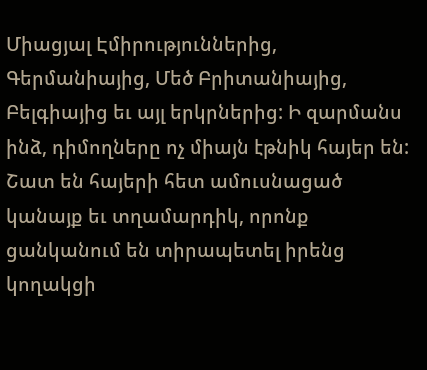Միացյալ Էմիրություններից, Գերմանիայից, Մեծ Բրիտանիայից, Բելգիայից եւ այլ երկրներից: Ի զարմանս ինձ, դիմողները ոչ միայն էթնիկ հայեր են: Շատ են հայերի հետ ամուսնացած կանայք եւ տղամարդիկ, որոնք ցանկանում են տիրապետել իրենց կողակցի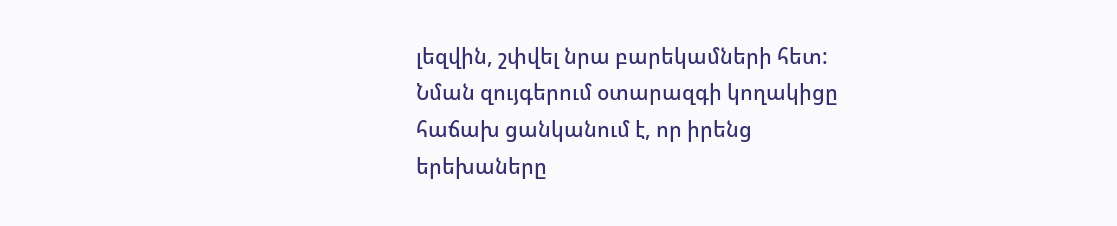լեզվին, շփվել նրա բարեկամների հետ: Նման զույգերում օտարազգի կողակիցը հաճախ ցանկանում է, որ իրենց երեխաները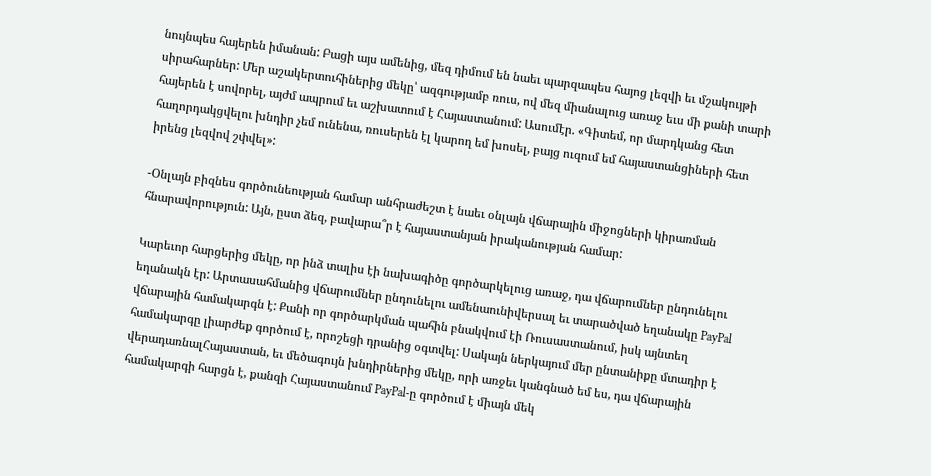նույնպես հայերեն իմանան: Բացի այս ամենից, մեզ դիմում են նաեւ պարզապես հայոց լեզվի եւ մշակույթի սիրահարներ: Մեր աշակերտուհիներից մեկը՝ ազգությամբ ռուս, ով մեզ միանալուց առաջ եւս մի քանի տարի հայերեն է սովորել, այժմ ապրում եւ աշխատում է Հայաստանում: Ասումէր. «Գիտեմ, որ մարդկանց հետ հաղորդակցվելու խնդիր չեմ ունենա, ռուսերեն էլ կարող եմ խոսել, բայց ուզում եմ հայաստանցիների հետ իրենց լեզվով շփվել»:

-Օնլայն բիզնես գործունեության համար անհրաժեշտ է նաեւ օնլայն վճարային միջոցների կիրառման հնարավորություն: Այն, ըստ ձեզ, բավարա՞ր է հայաստանյան իրականության համար:

Կարեւոր հարցերից մեկը, որ ինձ տալիս էի նախագիծը գործարկելուց առաջ, դա վճարումներ ընդունելու եղանակն էր: Արտասահմանից վճարումներ ընդունելու ամենաունիվերսալ եւ տարածված եղանակը PayPal վճարային համակարգն է: Քանի որ գործարկման պահին բնակվում էի Ռուսաստանում, իսկ այնտեղ համակարգը լիարժեք գործում է, որոշեցի դրանից օգտվել: Սակայն ներկայում մեր ընտանիքը մտադիր է վերադառնալՀայաստան, եւ մեծագույն խնդիրներից մեկը, որի առջեւ կանգնած եմ ես, դա վճարային համակարգի հարցն է, քանզի Հայաստանում PayPal-ը գործում է միայն մեկ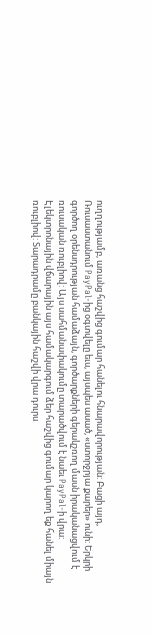ուղղությամբ, առանց հաշվից գումար հանելու հնարավորության: Բացի այդ, Ռուսաստանում PayPal-ից օգտվելը եւս, այսպես ասած, «ստորջրյա քարեր» ունի: Երկրի գործող օրենսդրության համաձայն, գործարքների գերակշռող մասն իրականացվում է ռուսական ռուբլիով: Այս սահմանափակումը տարածվում է նաեւ PayPal-ի վրա: Էլեկտրոնային վճարային այս համակարգում ձեր հաշվից գումար կարող եք հանել միայն ռուբլիով: Տարադրամը բանկային հաշվի վրա դուրս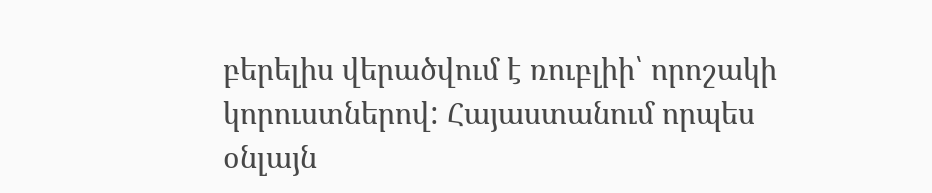բերելիս վերածվում է ռուբլիի՝ որոշակի կորուստներով: Հայաստանում որպես օնլայն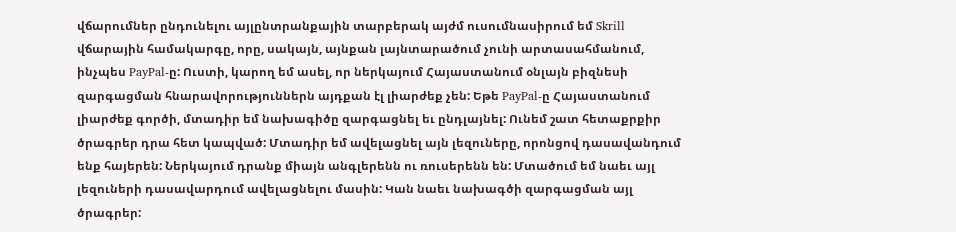վճարումներ ընդունելու այլընտրանքային տարբերակ այժմ ուսումնասիրում եմ Skrill վճարային համակարգը, որը, սակայն, այնքան լայնտարածում չունի արտասահմանում, ինչպես PayPal-ը: Ուստի, կարող եմ ասել, որ ներկայում Հայաստանում օնլայն բիզնեսի զարգացման հնարավորություններն այդքան էլ լիարժեք չեն: Եթե PayPal-ը Հայաստանում լիարժեք գործի, մտադիր եմ նախագիծը զարգացնել եւ ընդլայնել: Ունեմ շատ հետաքրքիր ծրագրեր դրա հետ կապված: Մտադիր եմ ավելացնել այն լեզուները, որոնցով դասավանդում ենք հայերեն: Ներկայում դրանք միայն անգլերենն ու ռուսերենն են: Մտածում եմ նաեւ այլ լեզուների դասավարդում ավելացնելու մասին: Կան նաեւ նախագծի զարգացման այլ ծրագրեր: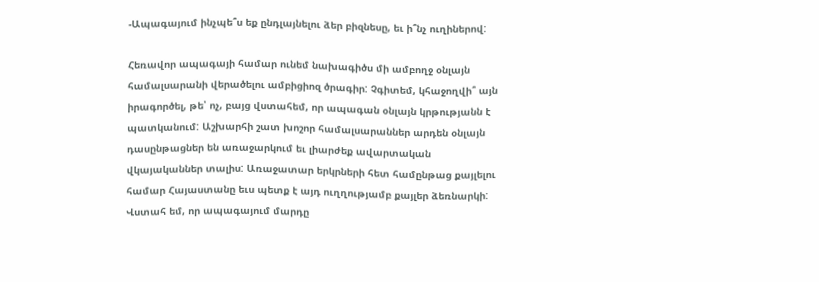-Ապագայում ինչպե՞ս եք ընդլայնելու ձեր բիզնեսը, եւ ի՞նչ ուղիներով:

Հեռավոր ապագայի համար ունեմ նախագիծս մի ամբողջ օնլայն համալսարանի վերածելու ամբիցիոզ ծրագիր: Չգիտեմ, կհաջողվի՞ այն իրագործել, թե՝ ոչ, բայց վստահեմ, որ ապագան օնլայն կրթությանն է պատկանում: Աշխարհի շատ խոշոր համալսարաններ արդեն օնլայն դասընթացներ են առաջարկում եւ լիարժեք ավարտական վկայականներ տալիս: Առաջատար երկրների հետ համընթաց քայլելու համար Հայաստանը եւս պետք է այդ ուղղությամբ քայլեր ձեռնարկի: Վստահ եմ, որ ապագայում մարդը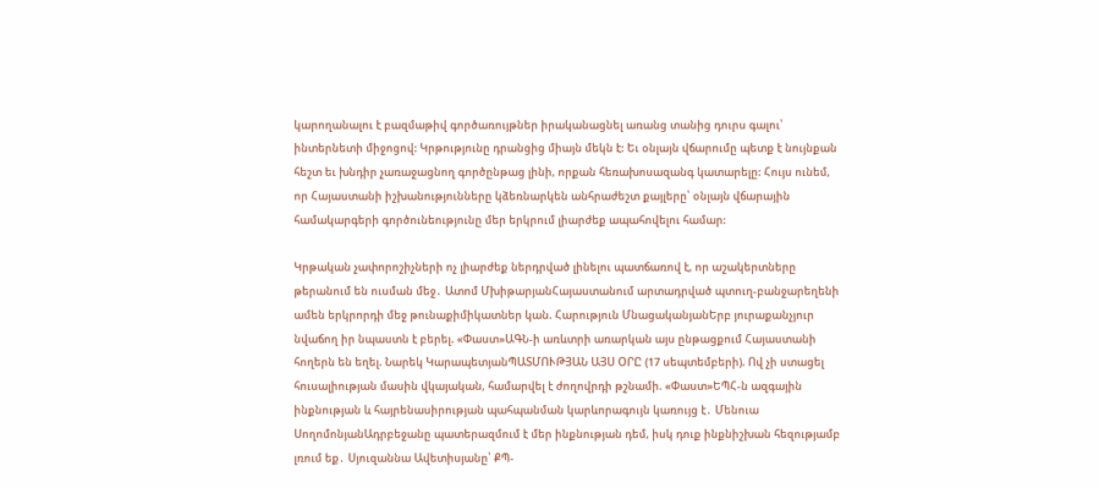կարողանալու է բազմաթիվ գործառույթներ իրականացնել առանց տանից դուրս գալու՝ ինտերնետի միջոցով: Կրթությունը դրանցից միայն մեկն է: Եւ օնլայն վճարումը պետք է նույնքան հեշտ եւ խնդիր չառաջացնող գործընթաց լինի, որքան հեռախոսազանգ կատարելը: Հույս ունեմ, որ Հայաստանի իշխանությունները կձեռնարկեն անհրաժեշտ քայլերը՝ օնլայն վճարային համակարգերի գործունեությունը մեր երկրում լիարժեք ապահովելու համար:

Կրթական չափորոշիչների ոչ լիարժեք ներդրված լինելու պատճառով է, որ աշակերտները թերանում են ուսման մեջ․ Ատոմ ՄխիթարյանՀայաստանում արտադրված պտուղ-բանջարեղենի ամեն երկրորդի մեջ թունաքիմիկատներ կան. Հարություն ՄնացականյանԵրբ յուրաքանչյուր նվաճող իր նպաստն է բերել. «Փաստ»ԱԳՆ-ի առևտրի առարկան այս ընթացքում Հայաստանի հողերն են եղել. Նարեկ ԿարապետյանՊԱՏՄՈՒԹՅԱՆ ԱՅՍ ՕՐԸ (17 սեպտեմբերի). Ով չի ստացել հուսալիության մասին վկայական, համարվել է ժողովրդի թշնամի. «Փաստ»ԵՊՀ-ն ազգային ինքնության և հայրենասիրության պահպանման կարևորագույն կառույց է․ Մենուա ՍողոմոնյանԱդրբեջանը պատերազմում է մեր ինքնության դեմ, իսկ դուք ինքնիշխան հեզությամբ լռում եք․ Սյուզաննա Ավետիսյանը՝ ՔՊ-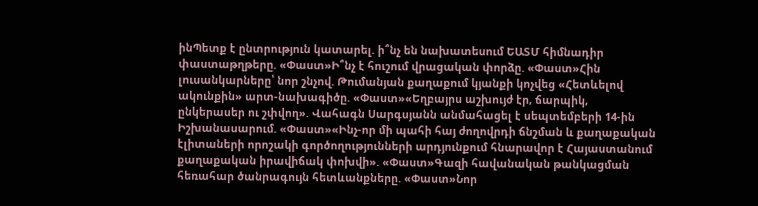ինՊետք է ընտրություն կատարել. ի՞նչ են նախատեսում ԵԱՏՄ հիմնադիր փաստաթղթերը. «Փաստ»Ի՞նչ է հուշում վրացական փորձը. «Փաստ»Հին լուսանկարները՝ նոր շնչով. Թումանյան քաղաքում կյանքի կոչվեց «Հետևելով ակունքին» արտ-նախագիծը. «Փաստ»«Եղբայրս աշխույժ էր, ճարպիկ, ընկերասեր ու շփվող». Վահագն Սարգսյանն անմահացել է սեպտեմբերի 14-ին Իշխանասարում. «Փաստ»«Ինչ-որ մի պահի հայ ժողովրդի ճնշման և քաղաքական էլիտաների որոշակի գործողությունների արդյունքում հնարավոր է Հայաստանում քաղաքական իրավիճակ փոխվի». «Փաստ»Գազի հավանական թանկացման հեռահար ծանրագույն հետևանքները. «Փաստ»Նոր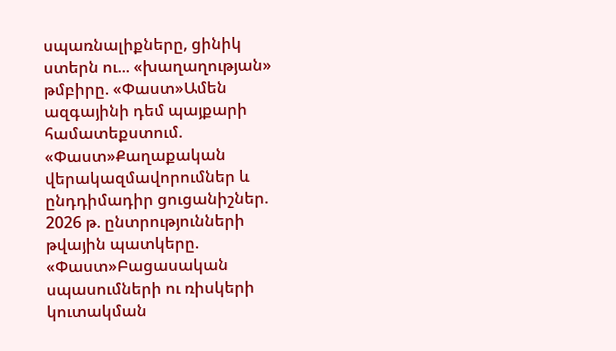սպառնալիքները, ցինիկ ստերն ու... «խաղաղության» թմբիրը. «Փաստ»Ամեն ազգայինի դեմ պայքարի համատեքստում. «Փաստ»Քաղաքական վերակազմավորումներ և ընդդիմադիր ցուցանիշներ. 2026 թ. ընտրությունների թվային պատկերը. «Փաստ»Բացասական սպասումների ու ռիսկերի կուտակման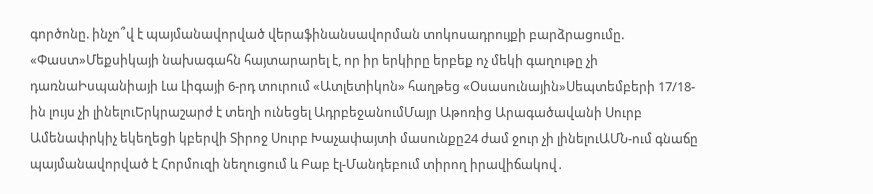գործոնը. ինչո՞վ է պայմանավորված վերաֆինանսավորման տոկոսադրույքի բարձրացումը. «Փաստ»Մեքսիկայի նախագահն հայտարարել է, որ իր երկիրը երբեք ոչ մեկի գաղութը չի դառնաԻսպանիայի Լա Լիգայի 6-րդ տուրում «Ատլետիկոն» հաղթեց «Օսասունային»Սեպտեմբերի 17/18-ին լույս չի լինելուԵրկրաշարժ է տեղի ունեցել ԱդրբեջանումՄայր Աթոռից Արագածավանի Սուրբ Ամենափրկիչ եկեղեցի կբերվի Տիրոջ Սուրբ Խաչափայտի մասունքը24 ժամ ջուր չի լինելուԱՄՆ-ում գնաճը պայմանավորված է Հորմուզի նեղուցում և Բաբ էլ-Մանդեբում տիրող իրավիճակով․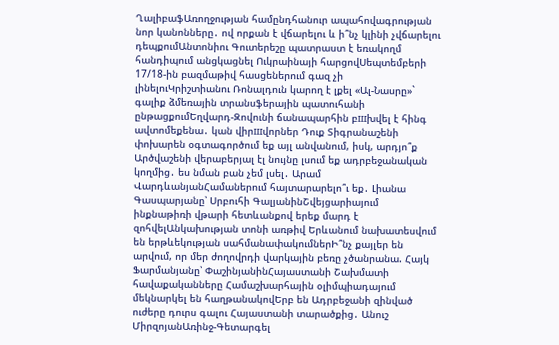ՂալիբաֆԱռողջության համընդհանուր ապահովագրության նոր կանոնները․ ով որքան է վճարելու և ի՞նչ կլինի չվճարելու դեպքումԱնտոնիու Գուտերեշը պատրաստ է եռակողմ հանդիպում անցկացնել Ուկրաինայի հարցովՍեպտեմբերի 17/18-ին բազմաթիվ հասցեներում գազ չի լինելուԿրիշտիանու Ռոնալդուն կարող է լքել «Ալ-Նասրը»` գալիք ձմեռային տրանսֆերային պատուհանի ընթացքումԵղվարդ-Զովունի ճանապարհին բшխվել է հինգ ավտոմեքենա․ կան վիրшվորներ Դուք Տիգրանաշենի փոխարեն օգտագործում եք այլ անվանում, իսկ, արդյո՞ք Արծվաշենի վերաբերյալ էլ նույնը լսում եք ադրբեջանական կողմից․ ես նման բան չեմ լսել․ Արամ ՎարդևանյանՀամաներում հայտարարելո՞ւ եք․ Լիանա Գասպարյանը՝ Սրբուհի ԳալյանինՇվեյցարիայում ինքնաթիռի վթարի հետևանքով երեք մարդ է զոհվելԱնկախության տոնի առթիվ Երևանում նախատեսվում են երթևեկության սահմանափակումներԻ՞նչ քայլեր են արվում, որ մեր ժողովրդի վարկային բեռը չծանրանա. Հայկ Ֆարմանյանը՝ ՓաշինյանինՀայաստանի Շախմատի հավաքականները Համաշխարհային օլիմպիադայում մեկնարկել են հաղթանակովԵրբ են Ադրբեջանի զինված ուժերը դուրս գալու Հայաստանի տարածքից․ Անուշ ՄիրզոյանԱռինջ-Գետարգել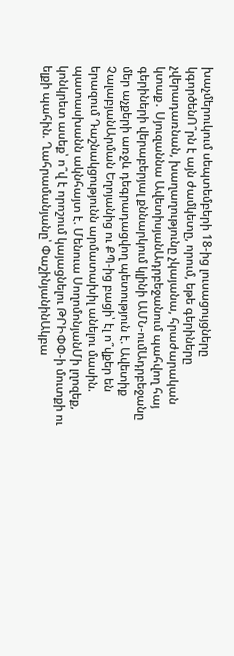խաչմերուկում սեպտեմբերի 18-ից լուսացույցները կգործենՈ՞րն է այն ժամկետը, որում, եթե գերիները չվերադառնան, խաղաղությունը չկայանա, հրաժարական կտաք․ Սյուզաննա ԱվետիսյանԱդրբեջանում պահվող հայ գերիների վերաբերյալ քննարկում կլինի ԱՄՆ-ումԱդրբեջանը մեր աչքերի առջև դեգրադացվող պետություն է. Ավետիք ՉալաբյանԱրման Եղոյանից ու ՔՊ-ից բացի՝ էլ ո՞վքեր են երազում Դաշնակցությունն արմատախիլ անելու մասին. պատասխանն ակնհայտ է. Մենուա ՍողոմոնյանՄի լղոզեք, կոնկրետ ասեք՝ ո՞վ է որոշում կայացնելու ԹՐԻՓՓ-ի մուտքի ու ելքի պահին. Ղահրամանյանը՝ ՓաշինյանինԱկբա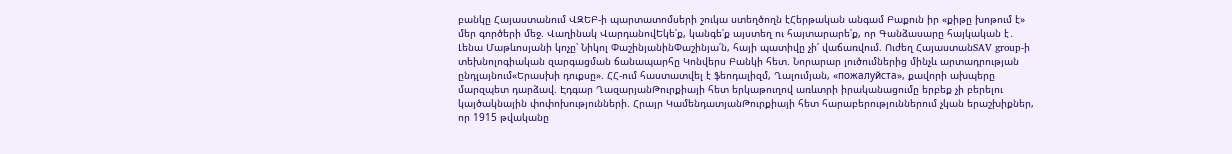բանկը Հայաստանում ՎԶԵԲ-ի պարտատոմսերի շուկա ստեղծողն էՀերթական անգամ Բաքուն իր «քիթը խոթում է» մեր գործերի մեջ. Վաղինակ ՎարդանովԵկե՛ք, կանգե՛ք այստեղ ու հայտարարե՛ք, որ Գանձասարը հայկական է․ Լենա Մաթևոսյանի կոչը՝ Նիկոլ ՓաշինյանինՓաշինյա՛ն, հայի պատիվը չի՛ վաճառվում. Ուժեղ ՀայաստանSAV group-ի տեխնոլոգիական զարգացման ճանապարհը Կոնվերս Բանկի հետ. Նորարար լուծումներից մինչև արտադրության ընդլայնում«Երասխի դուքսը». ՀՀ-ում հաստատվել է ֆեոդալիզմ, Ղալումյան, «пожалуйста», քավորի ախպերը մարզպետ դարձավ. Էդգար ՂազարյանԹուրքիայի հետ երկաթուղով առևտրի իրականացումը երբեք չի բերելու կայծակնային փոփոխությունների. Հրայր ԿամենդատյանԹուրքիայի հետ հարաբերություններում չկան երաշխիքներ, որ 1915 թվականը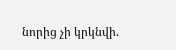նորից չի կրկնվի.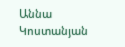Աննա Կոստանյան